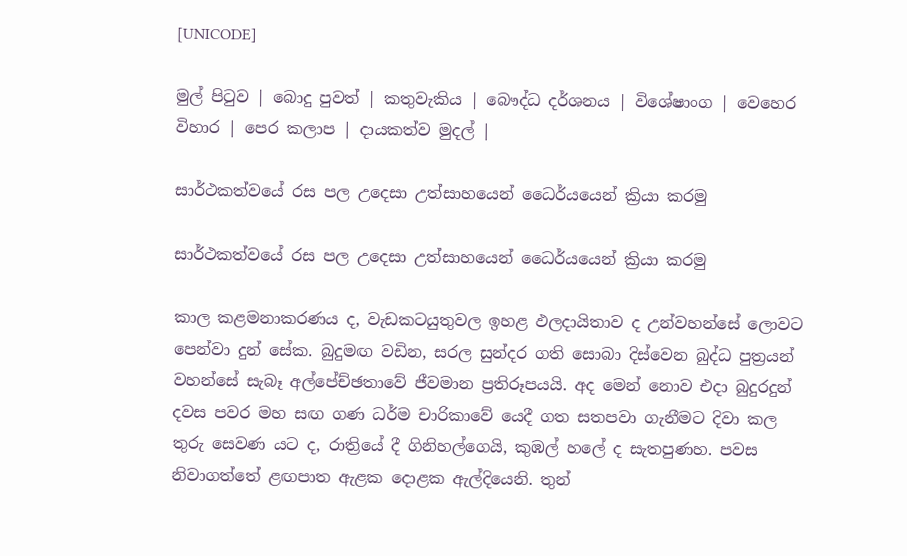[UNICODE]

මුල් පිටුව | බොදු පුවත් | කතුවැකිය | බෞද්ධ දර්ශනය | විශේෂාංග | වෙහෙර විහාර | පෙර කලාප | දායකත්ව මුදල් |

සාර්ථකත්වයේ රස පල උදෙසා උත්සාහයෙන් ධෛර්යයෙන් ක්‍රියා කරමු

සාර්ථකත්වයේ රස පල උදෙසා උත්සාහයෙන් ධෛර්යයෙන් ක්‍රියා කරමු

කාල කළමනාකරණය ද, වැඩකටයුතුවල ඉහළ ඵලදායිතාව ද උන්වහන්සේ ලොවට පෙන්වා දුන් සේක. බුදුමඟ වඩින, සරල සුන්දර ගති සොබා දිස්වෙන බුද්ධ පුත්‍රයන් වහන්සේ සැබෑ අල්පේච්ඡතාවේ ජීවමාන ප්‍රතිරූපයයි. අද මෙන් නොව එදා බුදුරදුන් දවස පවර මහ සඟ ගණ ධර්ම චාරිකාවේ යෙදී ගත සතපවා ගැනීමට දිවා කල තුරු සෙවණ යට ද, රාත්‍රියේ දී ගිනිහල්ගෙයි, කුඹල් හලේ ද සැතපුණහ. පවස නිවාගත්තේ ළඟපාත ඇළක දොළක ඇල්දියෙනි. තුන්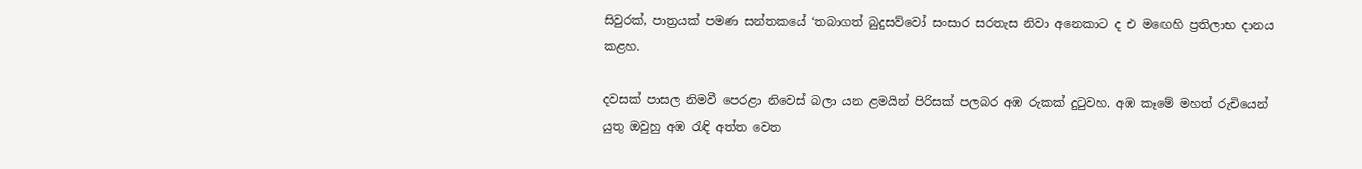සිවුරක්, පාත්‍රයක් පමණ සන්තකයේ ‘තබාගත් බුදුසව්වෝ සංසාර සරතැස නිවා අනෙකාට ද එ මඟෙහි ප්‍රතිලාභ දානය කළහ.

දවසක් පාසල නිමවී පෙරළා නිවෙස් බලා යන ළමයින් පිරිසක් පලබර අඹ රුකක් දුටුවහ. අඹ කෑමේ මහත් රුචියෙන් යුතු ඔවුහු අඹ රැඳි අත්ත වෙත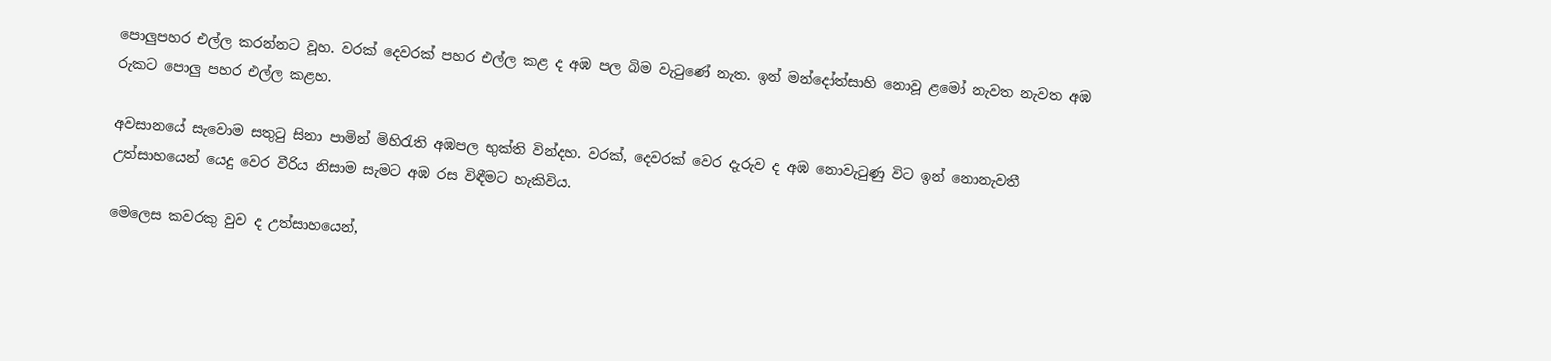පොලුපහර එල්ල කරන්නට වූහ. වරක් දෙවරක් පහර එල්ල කළ ද අඹ පල බිම වැටුණේ නැත. ඉන් මන්දෝත්සාහි නොවූ ළමෝ නැවත නැවත අඹ රුකට පොලු පහර එල්ල කළහ.

අවසානයේ සැවොම සතුටු සිනා පාමින් මිහිරැති අඹපල භුක්ති වින්දහ. වරක්, දෙවරක් වෙර දැරුව ද අඹ නොවැටුණු විට ඉන් නොනැවතී උත්සාහයෙන් යෙදු වෙර වීරිය නිසාම සැමට අඹ රස විඳීමට හැකිවිය.

මෙලෙස කවරකු වුව ද උත්සාහයෙන්,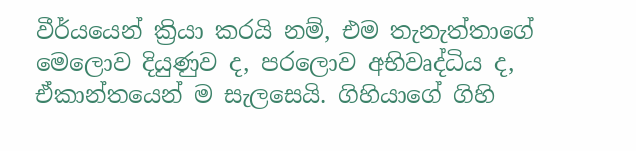වීර්යයෙන් ක්‍රියා කරයි නම්, එම තැනැත්තාගේ මෙලොව දියුණුව ද, පරලොව අභිවෘද්ධිය ද, ඒකාන්තයෙන් ම සැලසෙයි. ගිහියාගේ ගිහි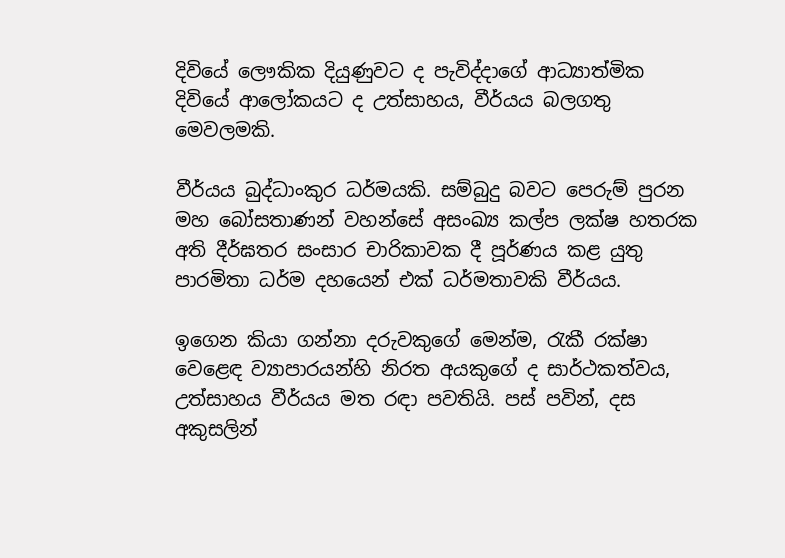දිවියේ ලෞකික දියුණුවට ද පැවිද්දාගේ ආධ්‍යාත්මික දිවියේ ආලෝකයට ද උත්සාහය, වීර්යය බලගතු මෙවලමකි.

වීර්යය බුද්ධාංකුර ධර්මයකි. සම්බුදු බවට පෙරුම් පුරන මහ බෝසතාණන් වහන්සේ අසංඛ්‍ය කල්ප ලක්ෂ හතරක අති දීර්ඝතර සංසාර චාරිකාවක දී පූර්ණය කළ යුතු පාරමිතා ධර්ම දහයෙන් එක් ධර්මතාවකි වීර්යය.

ඉගෙන කියා ගන්නා දරුවකුගේ මෙන්ම, රැකී රක්ෂා වෙළෙඳ ව්‍යාපාරයන්හි නිරත අයකුගේ ද සාර්ථකත්වය, උත්සාහය වීර්යය මත රඳා පවතියි. පස් පවින්, දස අකුසලින්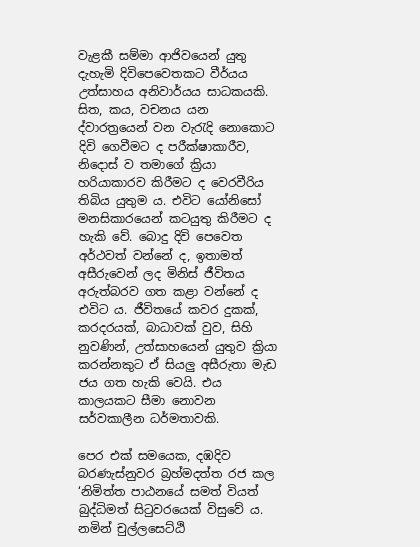වැළකී සම්මා ආජිවයෙන් යුතු දැහැමි දිවිපෙවෙතකට වීර්යය උත්සාහය අනිවාර්යය සාධකයකි. සිත, කය, වචනය යන ද්වාරත්‍රයෙන් වන වැරැදි නොකොට දිවි ගෙවීමට ද පරීක්ෂාකාරීව, නිදොස් ව තමාගේ ක්‍රියා හරියාකාරව කිරීමට ද වෙරවීරිය තිබිය යුතුම ය. එවිට යෝනිසෝ මනසිකාරයෙන් කටයුතු කිරීමට ද හැකි වේ. බොදු දිවි පෙවෙත අර්ථවත් වන්නේ ද, ඉතාමත් අසීරුවෙන් ලද මිනිස් ජීවිතය අරුත්බරව ගත කළා වන්නේ ද එවිට ය. ජීවිතයේ කවර දුකක්, කරදරයක්, බාධාවක් වුව, සිහි නුවණින්, උත්සාහයෙන් යුතුව ක්‍රියා කරන්නකුට ඒ සියලු අසීරුතා මැඩ ජය ගත හැකි වෙයි. එය කාලයකට සීමා නොවන සර්වකාලීන ධර්මතාවකි.

පෙර එක් සමයෙක, දඹදිව බරණැස්නුවර බ්‍රහ්මදත්ත රජ කල ‘නිමිත්ත පාඨනයේ සමත් වියත් බුද්ධිමත් සිටුවරයෙක් විසුවේ ය. නමින් චුල්ලසෙට්ඨි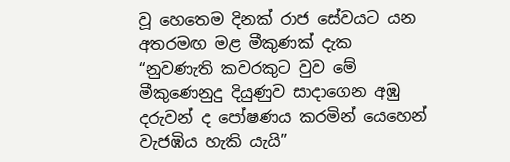වූ හෙතෙම දිනක් රාජ සේවයට යන අතරමඟ මළ මීකුණක් දැක “නුවණැති කවරකුට වුව මේ මීකුණෙනුදු දියුණුව සාදාගෙන අඹු දරුවන් ද පෝෂණය කරමින් යෙහෙන් වැජඹිය හැකි යැයි”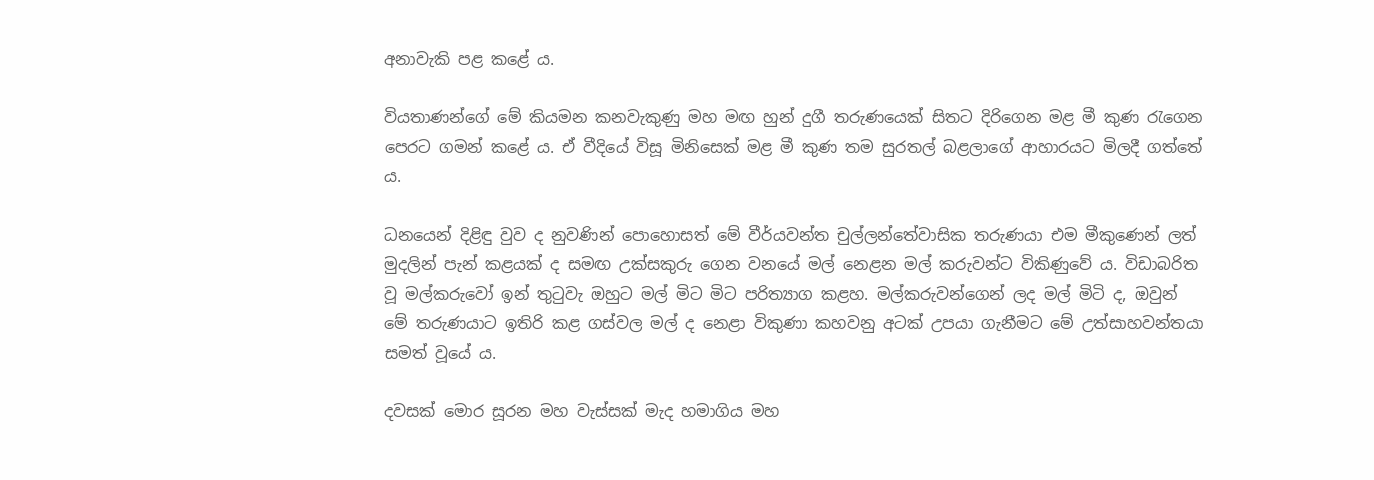අනාවැකි පළ කළේ ය.

වියතාණන්ගේ මේ කියමන කනවැකුණු මහ මඟ හුන් දුගී තරුණයෙක් සිතට දිරිගෙන මළ මී කුණ රැගෙන පෙරට ගමන් කළේ ය. ඒ වීදියේ විසූ මිනිසෙක් මළ මී කුණ තම සුරතල් බළලාගේ ආහාරයට මිලදී ගත්තේ ය.

ධනයෙන් දිළිඳු වුව ද නුවණින් පොහොසත් මේ වීර්යවන්ත චුල්ලන්තේවාසික තරුණයා එම මීකුණෙන් ලත් මුදලින් පැන් කළයක් ද සමඟ උක්සකුරු ගෙන වනයේ මල් නෙළන මල් කරුවන්ට විකිණුවේ ය. විඩාබරිත වූ මල්කරුවෝ ඉන් තුටුවැ ඔහුට මල් මිට මිට පරිත්‍යාග කළහ. මල්කරුවන්ගෙන් ලද මල් මිටි ද, ඔවුන් මේ තරුණයාට ඉතිරි කළ ගස්වල මල් ද නෙළා විකුණා කහවනු අටක් උපයා ගැනීමට මේ උත්සාහවන්තයා සමත් වූයේ ය.

දවසක් මොර සූරන මහ වැස්සක් මැද හමාගිය මහ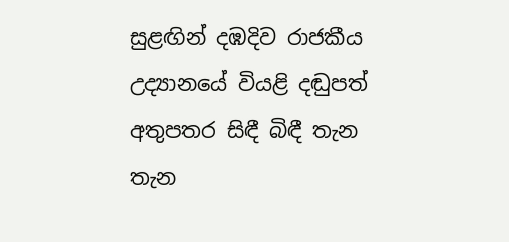සුළඟින් දඹදිව රාජකීය උද්‍යානයේ වියළි දඬුපත් අතුපතර සිඳී බිඳී තැන තැන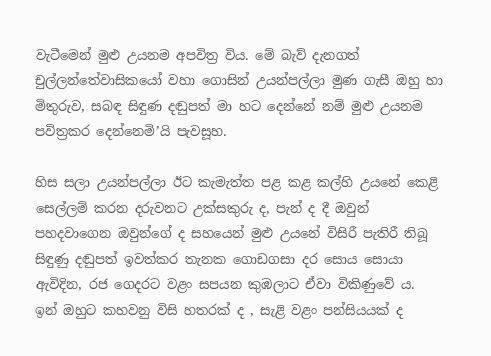වැටීමෙන් මුළු උයනම අපවිත්‍ර විය. මේ බැව් දැනගත් චුල්ලන්තේවාසිකයෝ වහා ගොසින් උයන්පල්ලා මුණ ගැසී ඔහු හා මිතුරුව, සබඳ සිඳුණ දඬුපත් මා හට දෙන්නේ නම් මුළු උයනම පවිත්‍රකර දෙන්නෙමි’යි පැවසූහ.

හිස සලා උයන්පල්ලා ඊට කැමැත්ත පළ කළ කල්හි උයනේ කෙළි සෙල්ලම් කරන දරුවනට උක්සකුරු ද, පැන් ද දී ඔවුන් පහදවාගෙන ඔවුන්ගේ ද සහයෙන් මුළු උයනේ විසිරී පැතිරී තිබූ සිඳුණු දඬුපත් ඉවත්කර තැනක ගොඩගසා දර සොය සොයා ඇවිදින, රජ ගෙදරට වළං සපයන කුඹලාට ඒවා විකිණුවේ ය. ඉන් ඔහුට කහවනු විසි හතරක් ද , සැළි වළං පන්සියයක් ද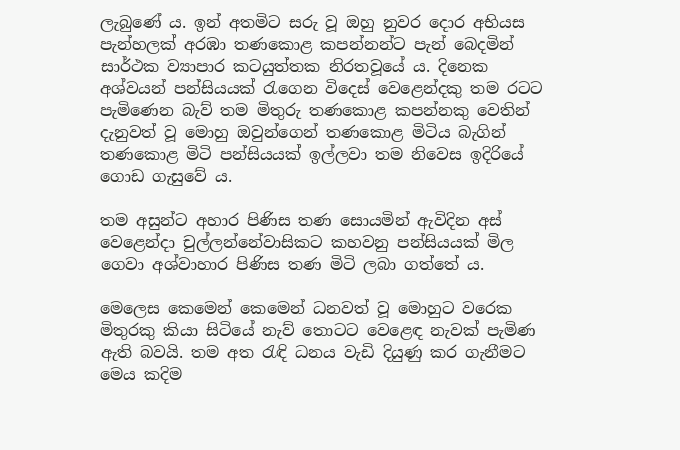ලැබුණේ ය. ඉන් අතමිට සරු වූ ඔහු නුවර දොර අභියස පැන්හලක් අරඹා තණකොළ කපන්නන්ට පැන් බෙදමින් සාර්ථක ව්‍යාපාර කටයුත්තක නිරතවූයේ ය. දිනෙක අශ්වයන් පන්සියයක් රැගෙන විදෙස් වෙළෙන්දකු තම රටට පැමිණෙන බැව් තම මිතුරු තණකොළ කපන්නකු වෙතින් දැනුවත් වූ මොහු ඔවුන්ගෙන් තණකොළ මිටිය බැගින් තණකොළ මිටි පන්සියයක් ඉල්ලවා තම නිවෙස ඉදිරියේ ගොඩ ගැසුවේ ය.

තම අසුන්ට අහාර පිණිස තණ සොයමින් ඇවිදින අස් වෙළෙන්දා චුල්ලන්නේවාසිකට කහවනු පන්සියයක් මිල ගෙවා අශ්වාහාර පිණිස තණ මිටි ලබා ගත්තේ ය.

මෙලෙස කෙමෙන් කෙමෙන් ධනවත් වූ මොහුට වරෙක මිතුරකු කියා සිටියේ නැව් තොටට වෙළෙඳ නැවක් පැමිණ ඇති බවයි. තම අත රැඳි ධනය වැඩි දියුණු කර ගැනීමට මෙය කදිම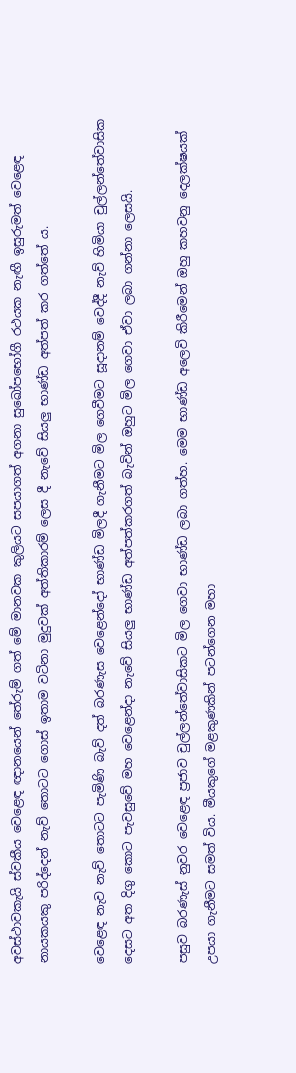අවස්ථාවකැයි ස්වකීය වෙළෙඳ ඥානයෙන් තේරුම් ගත් මේ මානවක කුලියට සපයාගත් අගනා සුඛෝපභෝගී රථයක නැඟී ඉසුරුමත් වෙළෙඳ නායකයකු පරිද්දෙන් නැව් තොටට ගොස් ඉතාම වටිනා මුදුවක් අත්තිකාරම් ලෙස දී නැවේ සියලු භාණ්ඩ අත්පත් කර ගත්තේ ය.

වෙළෙඳ නැව නැව් තොටට පැමිණි බැව් දත් බරණැස වෙළෙන්දෝ භාණ්ඩ මිලදී ගැනීමට මිල ගෙවීමට සූදානම් වෙද්දී නැව් හිමියා චුල්ලන්තේවාසික දෙසට අත දිගු කොට පැවසුවේ මහ වෙළෙන්දා නැවේ සියලු භාණ්ඩ අත්පත්කරගත් බැවින් ඔහුට මිල ගෙවා ඒවා ලබා ගන්නා ලෙසයි.

පසුව බරණැස් නුවර වෙළෙඳ ප්‍රජාව චුල්ලන්තේවාසිකට මිල ගෙවා භාණ්ඩ ලබා ගත්හ. මෙම භාණ්ඩ අලෙවි කිරීමෙන් ඔහු කහවනු දෙලක්ෂයක් උපයා ගැනීමට සමත් විය. මීයකුගේ මළකුණකින් පටන්ගෙන මහා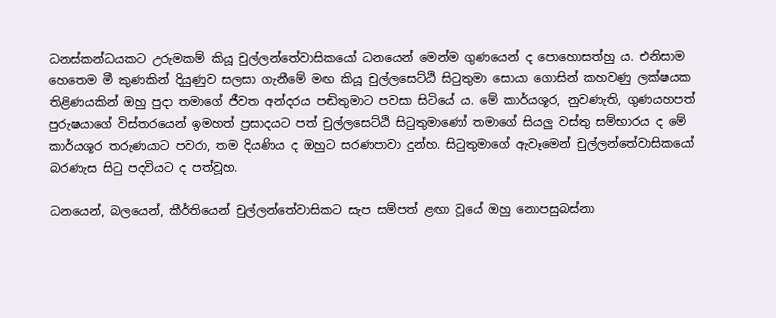ධනස්කන්ධයකට උරුමකම් කියූ චුල්ලන්තේවාසිකයෝ ධනයෙන් මෙන්ම ගුණයෙන් ද පොහොසත්හු ය. එනිසාම හෙතෙම මී කුණකින් දියුණුව සලසා ගැනීමේ මඟ කියූ චුල්ලසෙට්ඨි සිටුතුමා සොයා ගොසින් කහවණු ලක්ෂයක තිළිණයකින් ඔහු පුදා තමාගේ ජීවත අන්දරය පඬිතුමාට පවසා සිටියේ ය. මේ කාර්යශූර, නුවණැති, ගුණයහපත් පුරුෂයාගේ විස්තරයෙන් ඉමහත් ප්‍රසාදයට පත් චුල්ලසෙට්ඨි සිටුතුමාණෝ තමාගේ සියලු වස්තු සම්භාරය ද මේ කාර්යශූර තරුණයාට පවරා, තම දියණිය ද ඔහුට සරණපාවා දුන්හ. සිටුතුමාගේ ඇවෑමෙන් චුල්ලන්තේවාසිකයෝ බරණැස සිටු පදවියට ද පත්වූහ.

ධනයෙන්, බලයෙන්, කීර්තියෙන් චුල්ලන්තේවාසිකට සැප සම්පත් ළඟා වූයේ ඔහු නොපසුබස්නා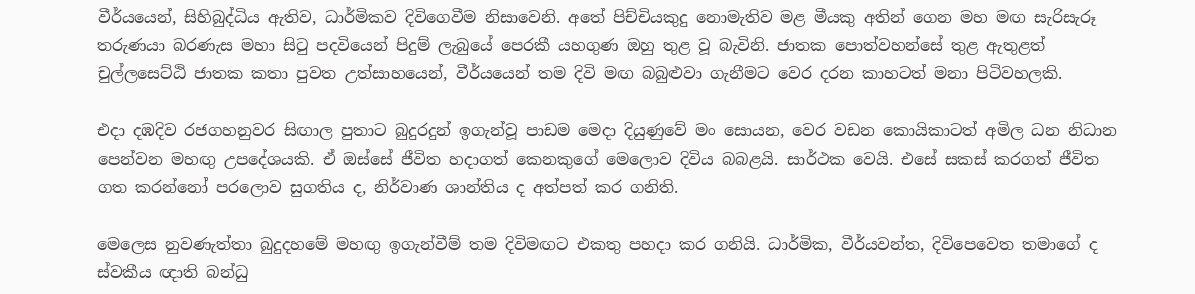වීර්යයෙන්, සිහිබුද්ධිය ඇතිව, ධාර්මිකව දිවිගෙවීම නිසාවෙනි. අතේ පිච්චියකුදු නොමැතිව මළ මීයකු අතින් ගෙන මහ මඟ සැරිසැරූ තරුණයා බරණැස මහා සිටු පදවියෙන් පිදුම් ලැබුයේ පෙරකී යහගුණ ඔහු තුළ වූ බැවිනි. ජාතක පොත්වහන්සේ තුළ ඇතුළත් චුල්ලසෙට්ඨි ජාතක කතා පුවත උත්සාහයෙන්, වීර්යයෙන් තම දිවි මඟ බබුළුවා ගැනීමට වෙර දරන කාහටත් මනා පිටිවහලකි.

එදා දඹදිව රජගහනුවර සිඟාල පුතාට බුදුරදුන් ඉගැන්වූ පාඩම මෙදා දියුණුවේ මං සොයන, වෙර වඩන කොයිකාටත් අමිල ධන නිධාන පෙන්වන මහඟු උපදේශයකි. ඒ ඔස්සේ ජීවිත හදාගත් කෙනකුගේ මෙලොව දිවිය බබළයි. සාර්ථක වෙයි. එසේ සකස් කරගත් ජීවිත ගත කරන්නෝ පරලොව සුගතිය ද, නිර්වාණ ශාන්තිය ද අත්පත් කර ගනිති.

මෙලෙස නුවණැත්තා බුදුදහමේ මහඟු ඉගැන්වීම් තම දිවිමඟට එකතු පහදා කර ගනියි. ධාර්මික, වීර්යවන්ත, දිවිපෙවෙත තමාගේ ද ස්වකීය ඥාති බන්ධු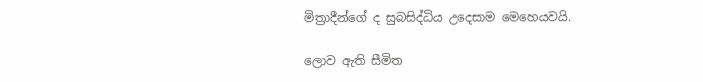මිත්‍රාදීන්ගේ ද සුබසිද්ධිය උදෙසාම මෙහෙයවයි.

ලොව ඇති සීමිත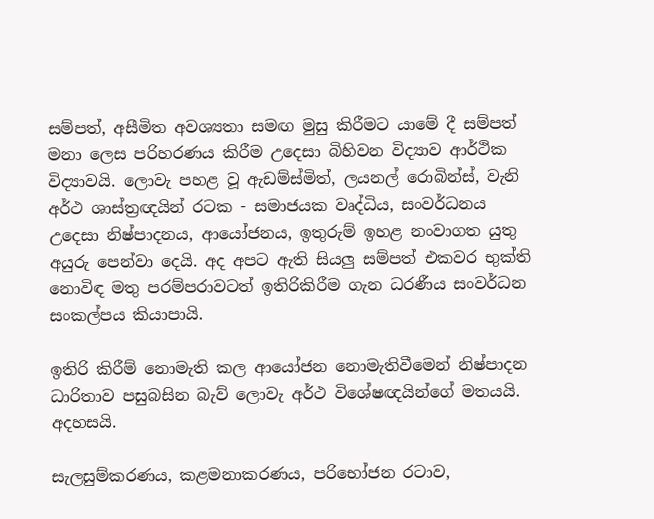සම්පත්, අසීමිත අවශ්‍යතා සමඟ මුසු කිරීමට යාමේ දී සම්පත් මනා ලෙස පරිහරණය කිරීම උදෙසා බිහිවන විද්‍යාව ආර්ථික විද්‍යාවයි. ලොවැ පහළ වූ ඇඩම්ස්මිත්, ලයනල් රොබින්ස්, වැනි අර්ථ ශාස්ත්‍රඥයින් රටක - සමාජයක වෘද්ධිය, සංවර්ධනය උදෙසා නිෂ්පාදනය, ආයෝජනය, ඉතුරුම් ඉහළ නංවාගත යුතු අයුරු පෙන්වා දෙයි. අද අපට ඇති සියලු සම්පත් එකවර භුක්ති නොවිඳ මතු පරම්පරාවටත් ඉතිරිකිරීම ගැන ධරණීය සංවර්ධන සංකල්පය කියාපායි.

ඉතිරි කිරීම් නොමැති කල ආයෝජන නොමැතිවීමෙන් නිෂ්පාදන ධාරිතාව පසුබසින බැව් ලොවැ අර්ථ විශේෂඥයින්ගේ මතයයි. අදහසයි.

සැලසුම්කරණය, කළමනාකරණය, පරිභෝජන රටාව,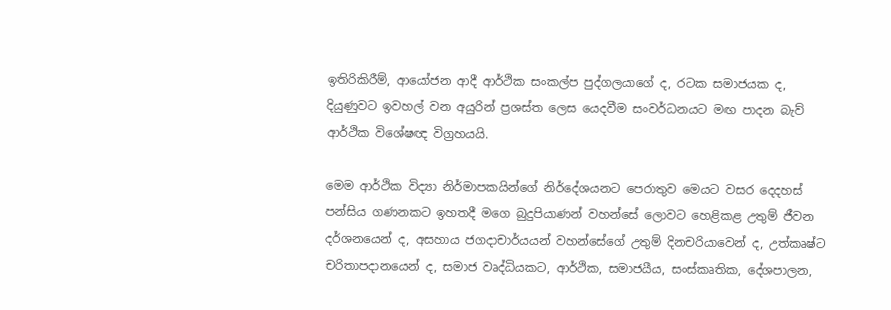ඉතිරිකිරීම්, ආයෝජන ආදී ආර්ථික සංකල්ප පුද්ගලයාගේ ද, රටක සමාජයක ද, දියුණුවට ඉවහල් වන අයුරින් ප්‍රශස්ත ලෙස යෙදවීම සංවර්ධනයට මඟ පාදන බැව් ආර්ථික විශේෂඥ විග්‍රහයයි.

මෙම ආර්ථික විද්‍යා නිර්මාපකයින්ගේ නිර්දේශයනට පෙරාතුව මෙයට වසර දෙදහස් පන්සිය ගණනකට ඉහතදී මගෙ බුදුපියාණන් වහන්සේ ලොවට හෙළිකළ උතුම් ජීවන දර්ශනයෙන් ද, අසහාය ජගදාචාර්යයන් වහන්සේගේ උතුම් දිනචරියාවෙන් ද, උත්කෘෂ්ට චරිතාපදානයෙන් ද, සමාජ වෘද්ධියකට, ආර්ථික, සමාජයීය, සංස්කෘතික, දේශපාලන,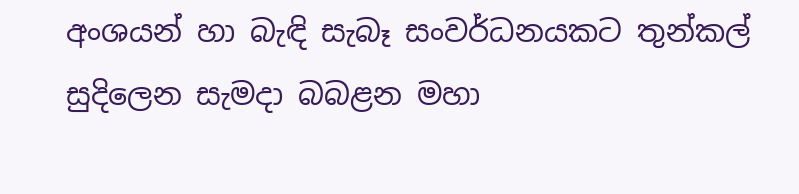අංශයන් හා බැඳි සැබෑ සංවර්ධනයකට තුන්කල් සුදිලෙන සැමදා බබළන මහා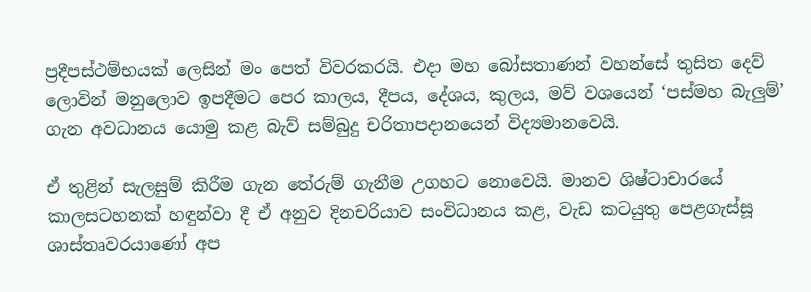ප්‍රදීපස්ථම්භයක් ලෙසින් මං පෙත් විවරකරයි. එදා මහ බෝසතාණන් වහන්සේ තුසිත දෙව් ලොවින් මනුලොව ඉපදීමට පෙර කාලය, දීපය, දේශය, කුලය, මව් වශයෙන් ‘පස්මහ බැලුම්’ ගැන අවධානය යොමු කළ බැව් සම්බුදු චරිතාපදානයෙන් විද්‍යමානවෙයි.

ඒ තුළින් සැලසුම් කිරීම ගැන තේරුම් ගැනීම උගහට නොවෙයි. මානව ශිෂ්ටාචාරයේ කාලසටහනක් හඳුන්වා දී ඒ අනුව දිනචරියාව සංවිධානය කළ, වැඩ කටයුතු පෙළගැස්සූ ශාස්තෘවරයාණෝ අප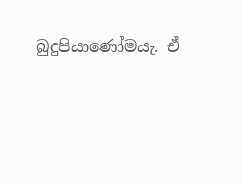බුදුපියාණෝමයැ. ඒ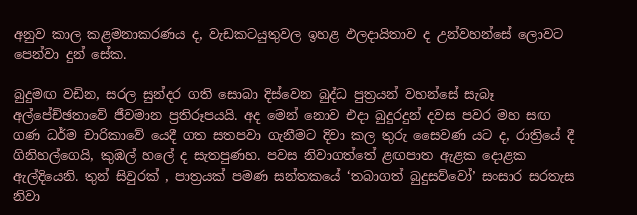අනුව කාල කළමනාකරණය ද, වැඩකටයුතුවල ඉහළ ඵලදායිතාව ද උන්වහන්සේ ලොවට පෙන්වා දුන් සේක.

බුදුමඟ වඩින, සරල සුන්දර ගති සොබා දිස්වෙන බුද්ධ පුත්‍රයන් වහන්සේ සැබෑ අල්පේච්ඡතාවේ ජීවමාන ප්‍රතිරූපයයි. අද මෙන් නොව එදා බුදුරදුන් දවස පවර මහ සඟ ගණ ධර්ම චාරිකාවේ යෙදී ගත සතපවා ගැනීමට දිවා කල තුරු සෛවණ යට ද, රාත්‍රියේ දී ගිනිහල්ගෙයි, කුඹල් හලේ ද සැතපුණහ. පවස නිවාගත්තේ ළඟපාත ඇළක දොළක ඇල්දියෙනි. තුන් සිවුරක් , පාත්‍රයක් පමණ සන්තකයේ ‘තබාගත් බුදුසව්වෝ’ සංසාර සරතැස නිවා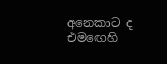අනෙකාට ද එමඟෙහි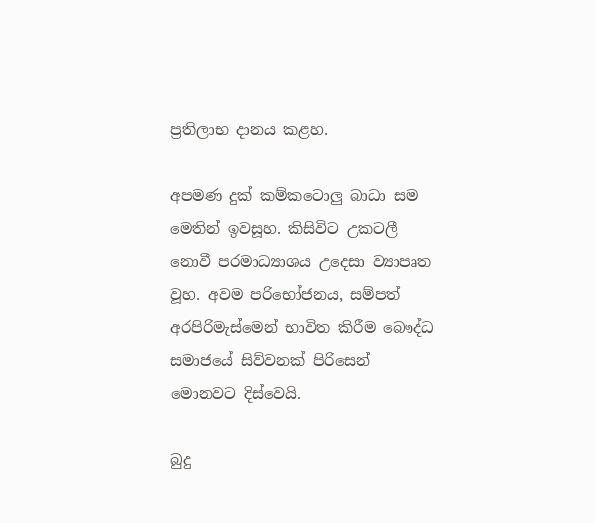ප්‍රතිලාභ දානය කළහ.

අපමණ දුක් කම්කටොලු බාධා සම මෙතින් ඉවසූහ. කිසිවිට උකටලී නොවී පරමාධ්‍යාශය උදෙසා ව්‍යාපෘත වූහ. අවම පරිභෝජනය, සම්පත් අරපිරිමැස්මෙන් භාවිත කිරීම බෞද්ධ සමාජයේ සිව්වනක් පිරිසෙන් මොනවට දිස්වෙයි.

බුදු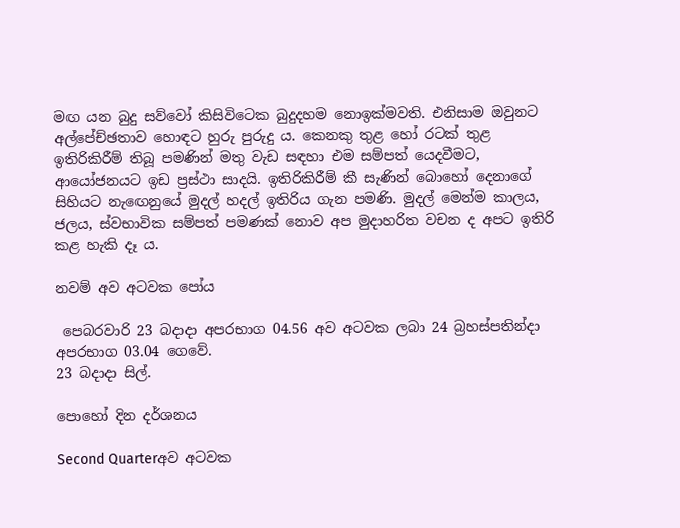මඟ යන බුදු සව්වෝ කිසිවිටෙක බුදුදහම නොඉක්මවති. එනිසාම ඔවුනට අල්පේච්ඡතාව හොඳට හුරු පුරුදු ය. කෙනකු තුළ හෝ රටක් තුළ ඉතිරිකිරීම් තිබූ පමණින් මතු වැඩ සඳහා එම සම්පත් යෙදවීමට, ආයෝජනයට ඉඩ ප්‍රස්ථා සාදයි. ඉතිරිකිරීම් කී සැණින් බොහෝ දෙනාගේ සිහියට නැඟෙනුයේ මුදල් හදල් ඉතිරිය ගැන පමණි. මුදල් මෙන්ම කාලය, ජලය, ස්වභාවික සම්පත් පමණක් නොව අප මුදාහරිත වචන ද අපට ඉතිරි කළ හැකි දෑ ය.

නවම් අව අටවක පෝය

 පෙබරවාරි 23 බදාදා අපරභාග 04.56 අව අටවක ලබා 24 බ්‍රහස්පතින්දා අපරභාග 03.04 ගෙවේ.
23 බදාදා සිල්.

පොහෝ දින දර්ශනය

Second Quarterඅව අටවක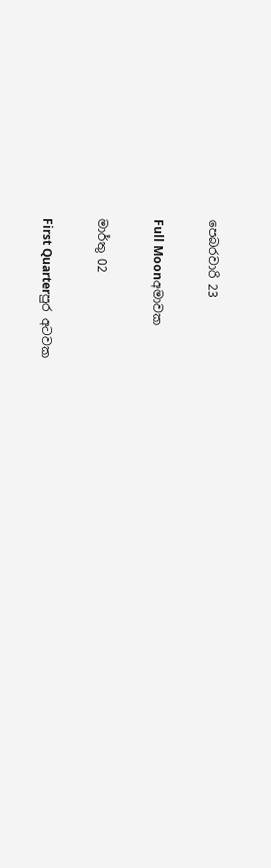පෙබරවාරි 23

Full Moonඅමාවක

මාර්තු 02

First Quarterපුර අටවක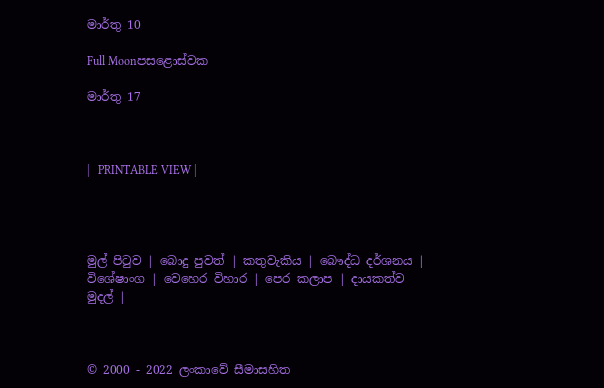මාර්තු 10

Full Moonපසළොස්වක

මාර්තු 17



|   PRINTABLE VIEW |




මුල් පිටුව | බොදු පුවත් | කතුවැකිය | බෞද්ධ දර්ශනය | විශේෂාංග | වෙහෙර විහාර | පෙර කලාප | දායකත්ව මුදල් |



© 2000 - 2022 ලංකාවේ සීමාසහිත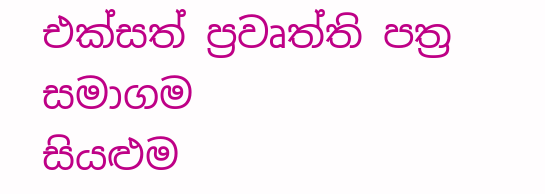එක්සත් ප්‍රවෘත්ති පත්‍ර සමාගම
සියළුම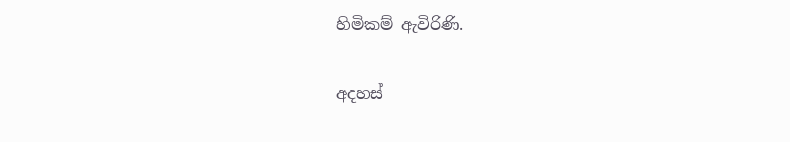හිමිකම් ඇවිරිණි.

අදහස්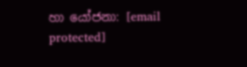හා යෝජනා: [email protected]